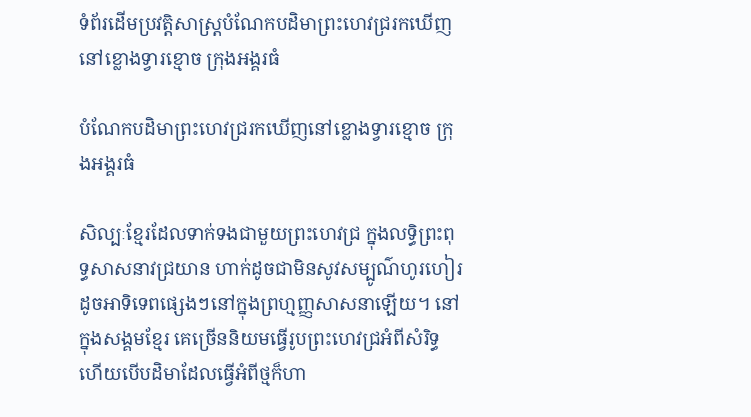ទំព័រដើមប្រវត្តិសាស្ត្របំណែកបដិមាព្រះហេវជ្ររកឃើញនៅខ្លោងទ្វារខ្មោច ក្រុងអង្គរធំ

បំណែកបដិមាព្រះហេវជ្ររកឃើញនៅខ្លោងទ្វារខ្មោច ក្រុងអង្គរធំ

សិល្បៈខ្មែរដែលទាក់ទងជាមួយព្រះហេវជ្រ ក្នុងលទ្ធិព្រះពុទ្ធសាសនាវជ្រយាន ហាក់ដូចជាមិនសូវសម្បូណ៌ហូរហៀរដូចអាទិទេពផ្សេងៗនៅក្នុងព្រហ្មញ្ញសាសនាឡើយ។ នៅក្នុងសង្គមខ្មែរ គេច្រើននិយមធ្វើរូបព្រះហេវជ្រអំពីសំរិទ្ធ ហើយបើបដិមាដែលធ្វើអំពីថ្មក៏ហា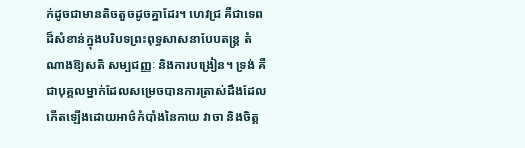ក់ដូចជាមានតិចតួចដូចគ្នាដែរ។ ហេវជ្រ គឺជាទេពដ៏សំខាន់ក្នុងបរិបទព្រះពុទ្ធសាសនាបែបតន្រ្ត តំណាងឱ្យសតិ សម្បជញ្ញៈ និងការបង្រៀន។ ទ្រង់ គឺជាបុគ្គលម្នាក់ដែលសម្រេចបានការត្រាស់ដឹងដែលកើតឡើងដោយអាថ៌កំបាំងនៃកាយ វាចា និងចិត្ត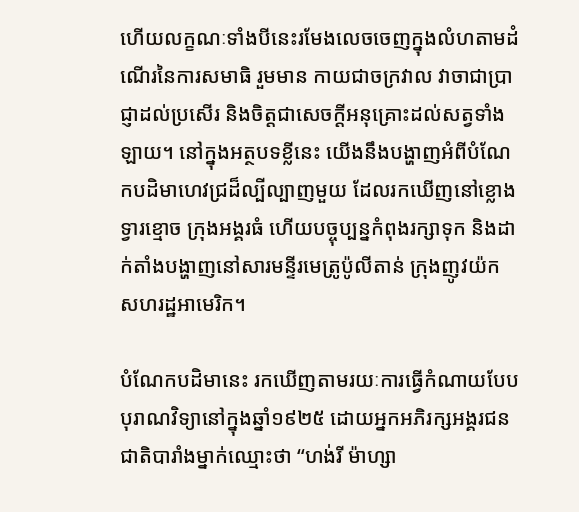ហើយលក្ខណៈទាំងបីនេះរមែងលេចចេញក្នុងលំហតាមដំណើរនៃការសមាធិ រួមមាន កាយជាចក្រវាល វាចាជាប្រាជ្ញាដល់ប្រសើរ និងចិត្តជាសេចក្តីអនុគ្រោះដល់សត្វទាំងឡាយ។ នៅក្នុងអត្ថបទខ្លីនេះ យើងនឹងបង្ហាញអំពីបំណែកបដិមាហេវជ្រដ៏ល្បីល្បាញមួយ ដែលរកឃើញនៅខ្លោងទ្វារខ្មោច ក្រុងអង្គរធំ ហើយបច្ចុប្បន្នកំពុងរក្សាទុក និងដាក់តាំងបង្ហាញនៅសារមន្ទីរមេត្រូប៉ូលីតាន់ ក្រុងញូវយ៉ក សហរដ្ឋអាមេរិក។

បំណែកបដិមានេះ រកឃើញតាមរយៈការធ្វើកំណាយបែបបុរាណវិទ្យានៅក្នុងឆ្នាំ១៩២៥ ដោយអ្នកអភិរក្សអង្គរជនជាតិបារាំងម្នាក់ឈ្មោះថា “ហង់រី ម៉ាហ្សា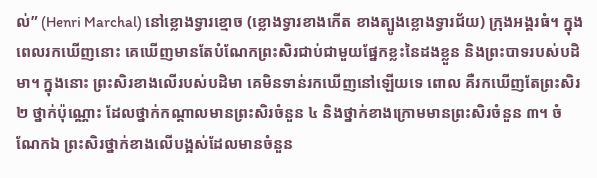ល់” (Henri Marchal) នៅខ្លោងទ្វារខ្មោច (ខ្លោងទ្វារខាងកើត ខាងត្បូងខ្លោងទ្វារជ័យ) ក្រុងអង្គរធំ។ ក្នុងពេលរកឃើញនោះ គេឃើញមានតែបំណែកព្រះសិរជាប់ជាមួយផ្នែកខ្លះនៃដងខ្លួន និងព្រះបាទរបស់បដិមា។ ក្នុងនោះ ព្រះសិរខាងលើរបស់បដិមា គេមិនទាន់រកឃើញនៅឡើយទេ ពោល គឺរកឃើញតែព្រះសិរ ២ ថ្នាក់ប៉ុណ្ណោះ ដែលថ្នាក់កណ្តាលមានព្រះសិរចំនួន ៤ និងថ្នាក់ខាងក្រោមមានព្រះសិរចំនួន ៣។ ចំណែកឯ ព្រះសិរថ្នាក់ខាងលើបង្អស់ដែលមានចំនួន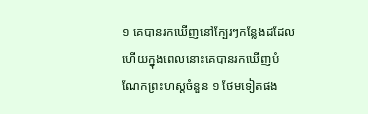១ គេបានរកឃើញនៅក្បែរៗកន្លែងដដែល ហើយក្នុងពេលនោះគេបានរកឃើញបំណែកព្រះហស្តចំនួន ១ ថែមទៀតផង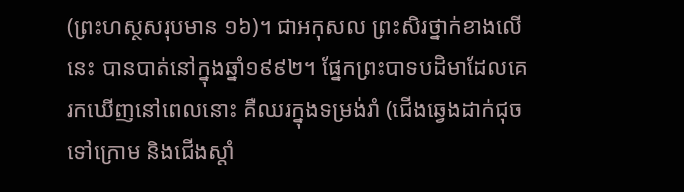(ព្រះហស្ថសរុបមាន ១៦)។ ជាអកុសល ព្រះសិរថ្នាក់ខាងលើនេះ បានបាត់នៅក្នុងឆ្នាំ១៩៩២។ ផ្នែកព្រះបាទបដិមាដែលគេរកឃើញនៅពេលនោះ គឺឈរក្នុងទម្រង់រាំ (ជើងឆ្វេងដាក់ជុចទៅក្រោម និងជើងស្តាំ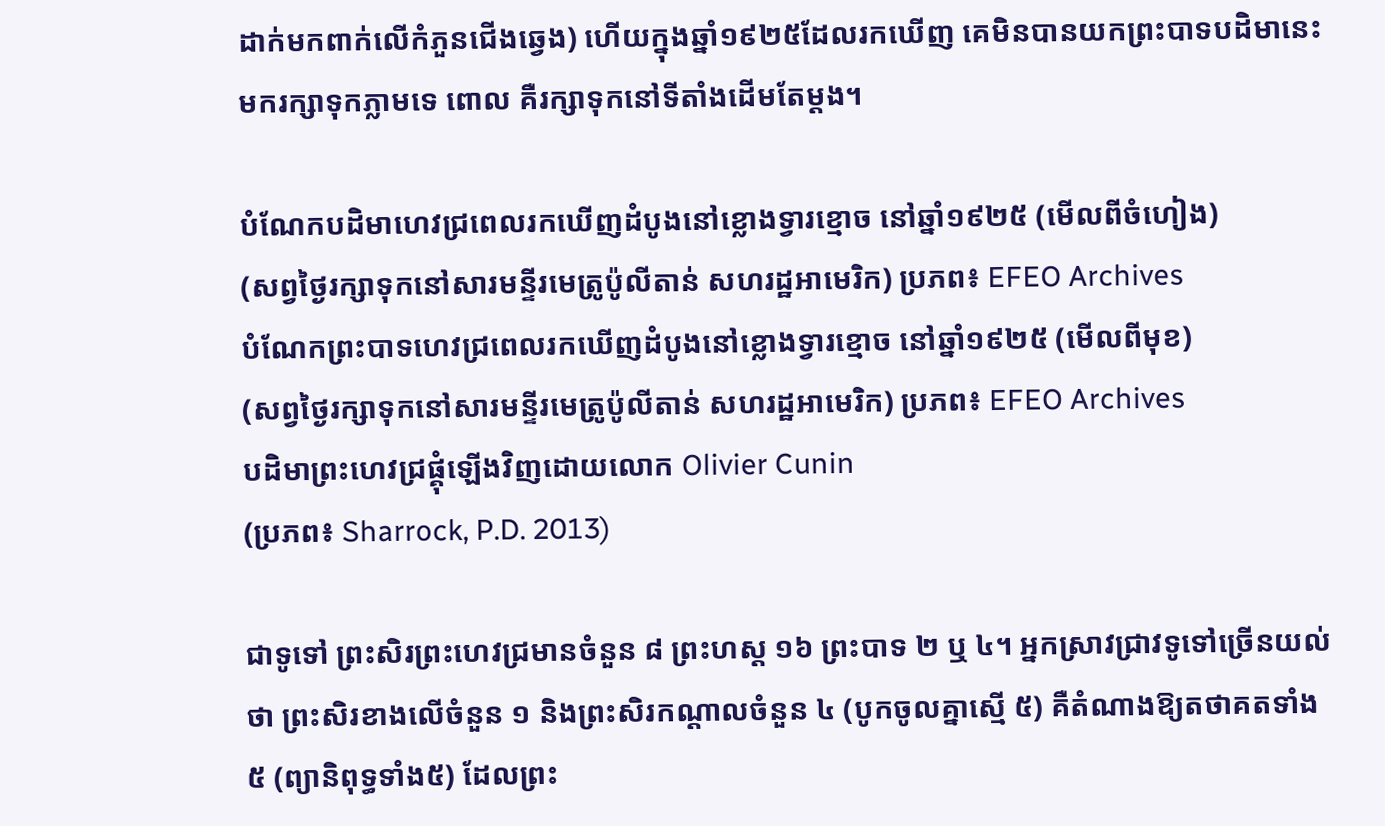ដាក់មកពាក់លើកំភួនជើងឆ្វេង) ហើយក្នុងឆ្នាំ១៩២៥ដែលរកឃើញ គេមិនបានយកព្រះបាទបដិមានេះមករក្សាទុកភ្លាមទេ ពោល គឺរក្សាទុកនៅទីតាំងដើមតែម្តង។

បំណែកបដិមាហេវជ្រពេលរកឃើញដំបូងនៅខ្លោងទ្វារខ្មោច នៅឆ្នាំ១៩២៥ (មើលពីចំហៀង)
(សព្វថ្ងៃរក្សាទុកនៅសារមន្ទីរមេត្រូប៉ូលីតាន់ សហរដ្ឋអាមេរិក) ប្រភព៖ EFEO Archives
បំណែកព្រះបាទហេវជ្រពេលរកឃើញដំបូងនៅខ្លោងទ្វារខ្មោច នៅឆ្នាំ១៩២៥ (មើលពីមុខ)
(សព្វថ្ងៃរក្សាទុកនៅសារមន្ទីរមេត្រូប៉ូលីតាន់ សហរដ្ឋអាមេរិក) ប្រភព៖ EFEO Archives
បដិមាព្រះហេវជ្រផ្គុំឡើងវិញដោយលោក Olivier Cunin
(ប្រភព៖ Sharrock, P.D. 2013)

ជាទូទៅ ព្រះសិរព្រះហេវជ្រមានចំនួន ៨ ព្រះហស្ត ១៦ ព្រះបាទ ២ ឬ ៤។ អ្នកស្រាវជ្រាវទូទៅច្រើនយល់ថា ព្រះសិរខាងលើចំនួន ១ និងព្រះសិរកណ្តាលចំនួន ៤ (បូកចូលគ្នាស្មើ ៥) គឺតំណាងឱ្យតថាគតទាំង ៥ (ព្យានិពុទ្ធទាំង៥) ដែលព្រះ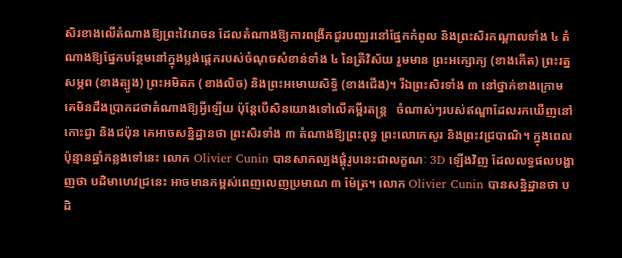សិរខាងលើតំណាងឱ្យព្រះវៃរោចន ដែលតំណាងឱ្យការពង្រីកជួរបញ្ឈរនៅផ្នែកកំពូល និងព្រះសិរកណ្តាលទាំង ៤ តំណាងឱ្យផ្នែកបន្ថែមនៅក្នុងប្លង់ផ្តេករបស់ចំណុចសំខាន់ទាំង ៤ នៃត្រីវិស័យ រួមមាន ព្រះអក្សោភ្យ (ខាងកើត) ព្រះរត្នសម្ភព (ខាងត្បូង) ព្រះអមិតភ (ខាងលិច) និងព្រះអមោឃសិទ្ធិ (ខាងជើង)។ រីឯព្រះសិរទាំង ៣ នៅថ្នាក់ខាងក្រោម គេមិនដឹងប្រាកដថាតំណាងឱ្យអ្វីឡើយ ប៉ុន្តែបើសិនយោងទៅលើគម្ពីរតន្រ្ត   ចំណាស់ៗរបស់ឥណ្ឌាដែលរកឃើញនៅកោះជ្វា និងជប៉ុន គេអាចសន្និដ្ឋានថា ព្រះសិរទាំង ៣ តំណាងឱ្យព្រះពុទ្ធ ព្រះលោកេសូរ និងព្រះវជ្របាណិ។ ក្នុងពេលប៉ុន្មានឆ្នាំកន្លងទៅនេះ លោក Olivier Cunin បានសាកល្បងផ្គុំរូបនេះជាលក្ខណៈ 3D ឡើងវិញ ដែលលទ្ធផលបង្ហាញថា បដិមាហេវជ្រនេះ អាចមានកម្ពស់ពេញលេញប្រមាណ ៣ ម៉ែត្រ។ លោក Olivier Cunin បានសន្និដ្ឋានថា បដិ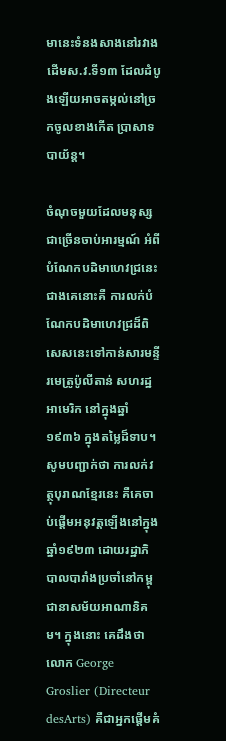មានេះទំនងសាងនៅរវាងដើមស.វ.ទី១៣ ដែលដំបូងឡើយអាចតម្កល់នៅច្រកចូលខាងកើត ប្រាសាទបាយ័ន្ត។

ចំណុចមួយដែលមនុស្សជាច្រើនចាប់អារម្មណ៍ អំពីបំណែកបដិមាហេវជ្រនេះជាងគេនោះគឺ ការលក់បំណែកបដិមាហេវជ្រដ៏ពិសេសនេះទៅកាន់សារមន្ទីរមេត្រូប៉ូលីតាន់ សហរដ្ឋអាមេរិក នៅក្នុងឆ្នាំ១៩៣៦ ក្នុងតម្លៃដ៏ទាប។ សូមបញ្ជាក់ថា ការលក់វត្ថុបុរាណខ្មែរនេះ គឺគេចាប់ផ្តើមអនុវត្តឡើងនៅក្នុងឆ្នាំ១៩២៣ ដោយរដ្ឋាភិបាលបារាំងប្រចាំនៅកម្ពុជានាសម័យអាណានិគម។ ក្នុងនោះ គេដឹងថា លោក George Groslier (Directeur desArts) គឺជាអ្នកផ្តើមគំ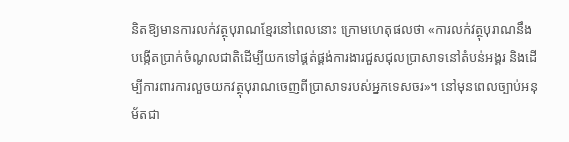និតឱ្យមានការលក់វត្ថុបុរាណខ្មែរនៅពេលនោះ ក្រោមហេតុផលថា «ការលក់វត្ថុបុរាណនឹងបង្កើតប្រាក់ចំណូលជាតិដើម្បីយកទៅផ្គត់ផ្គង់ការងារជួសជុលប្រាសាទនៅតំបន់អង្គរ និងដើម្បីការពារការលួចយកវត្ថុបុរាណចេញពីប្រាសាទរបស់អ្នកទេសចរ»។ នៅមុនពេលច្បាប់អនុម័តជា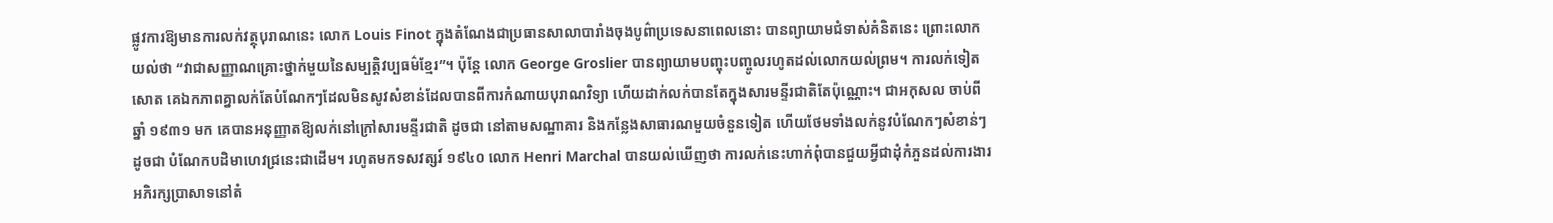ផ្លូវការឱ្យមានការលក់វត្ថុបុរាណនេះ លោក Louis Finot ក្នុងតំណែងជាប្រធានសាលាបារាំងចុងបូព៌ាប្រទេសនាពេលនោះ បានព្យាយាមជំទាស់គំនិតនេះ ព្រោះលោកយល់ថា “វាជាសញ្ញាណគ្រោះថ្នាក់មួយនៃសម្បត្តិវប្បធម៌ខ្មែរ”។ ប៉ុន្តែ លោក George Groslier បានព្យាយាមបញ្ចុះបញ្ចូលរហូតដល់លោកយល់ព្រម។ ការលក់ទៀតសោត គេឯកភាពគ្នាលក់តែបំណែកៗដែលមិនសូវសំខាន់ដែលបានពីការកំណាយបុរាណវិទ្យា ហើយដាក់លក់បានតែក្នុងសារមន្ទីរជាតិតែប៉ុណ្ណោះ។ ជាអកុសល ចាប់ពីឆ្នាំ ១៩៣១ មក គេបានអនុញ្ញាតឱ្យលក់នៅក្រៅសារមន្ទីរជាតិ ដូចជា នៅតាមសណ្ឋាគារ និងកន្លែងសាធារណមួយចំនួនទៀត ហើយថែមទាំងលក់នូវបំណែកៗសំខាន់ៗដូចជា បំណែកបដិមាហេវជ្រនេះជាដើម។ រហូតមកទសវត្សរ៍ ១៩៤០ លោក Henri Marchal បានយល់ឃើញថា ការលក់នេះហាក់ពុំបានជួយអ្វីជាដុំកំភួនដល់ការងារអភិរក្សប្រាសាទនៅតំ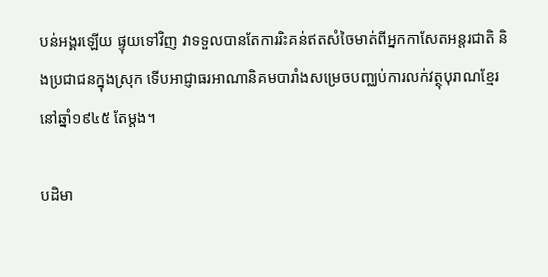បន់អង្គរឡើយ ផ្ទុយទៅវិញ វាទទួលបានតែការរិះគន់ឥតសំចៃមាត់ពីអ្នកកាសែតអន្តរជាតិ និងប្រជាជនក្នុងស្រុក ទើបអាជ្ញាធរអាណានិគមបារាំងសម្រេចបញ្ឈប់ការលក់វត្ថុបុរាណខ្មែរនៅឆ្នាំ១៩៤៥ តែម្តង។

បដិមា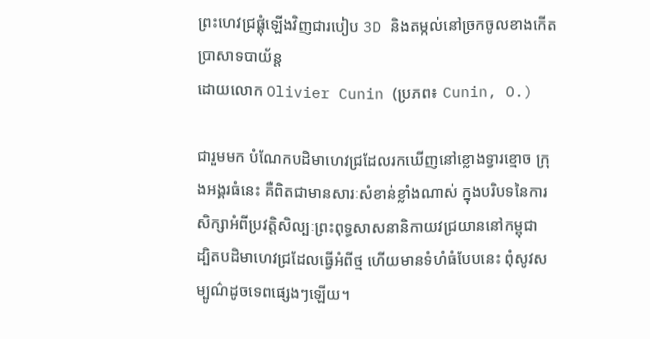ព្រះហេវជ្រផ្គុំឡើងវិញជារបៀប 3D និងតម្កល់នៅច្រកចូលខាងកើតប្រាសាទបាយ័ន្ត
ដោយលោក Olivier Cunin (ប្រភព៖ Cunin, O.)

ជារួមមក បំណែកបដិមាហេវជ្រដែលរកឃើញនៅខ្លោងទ្វារខ្មោច ក្រុងអង្គរធំនេះ គឺពិតជាមានសារៈសំខាន់ខ្លាំងណាស់ ក្នុងបរិបទនៃការសិក្សាអំពីប្រវត្តិសិល្បៈព្រះពុទ្ធសាសនានិកាយវជ្រយាននៅកម្ពុជា ដ្បិតបដិមាហេវជ្រដែលធ្វើអំពីថ្ម ហើយមានទំហំធំបែបនេះ ពុំសូវសម្បូណ៌ដូចទេពផ្សេងៗឡើយ។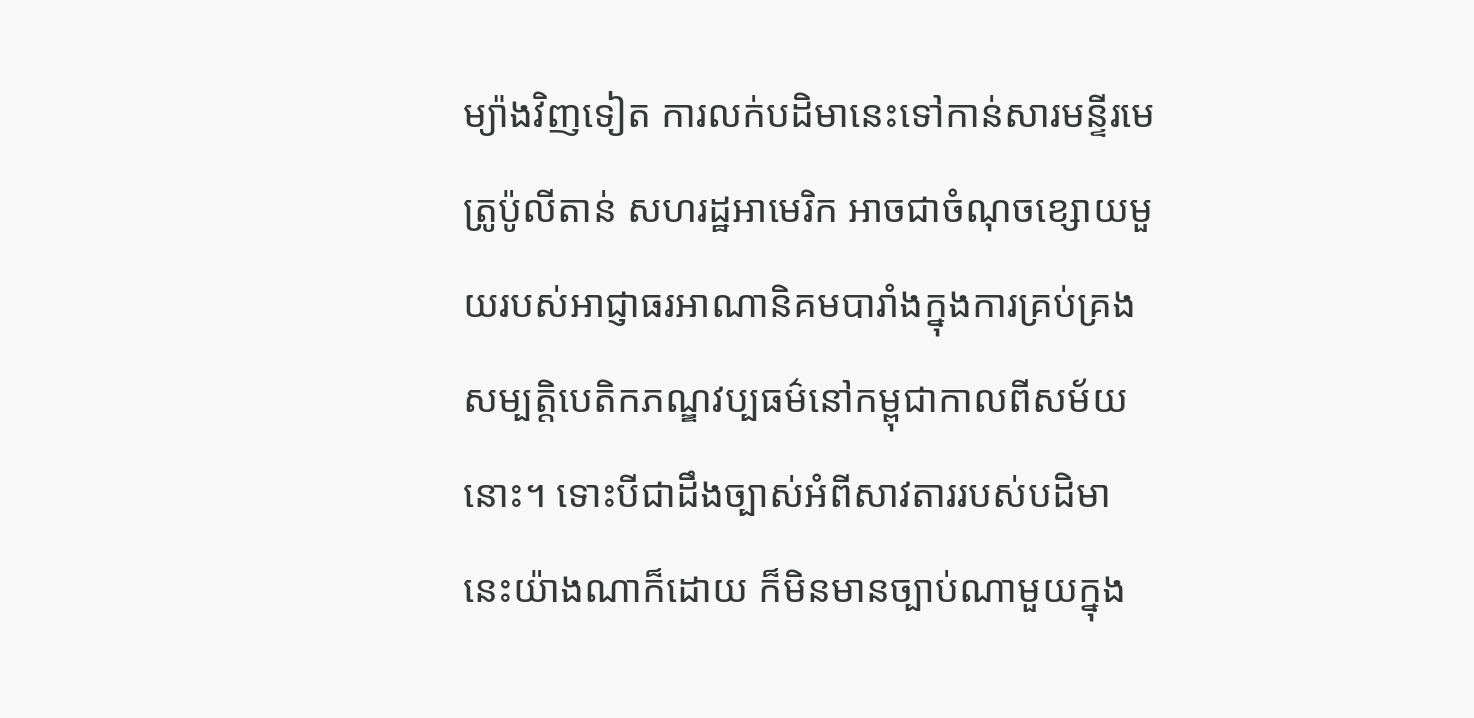ម្យ៉ាងវិញទៀត ការលក់បដិមានេះទៅកាន់សារមន្ទីរមេត្រូប៉ូលីតាន់ សហរដ្ឋអាមេរិក អាចជាចំណុចខ្សោយមួយរបស់អាជ្ញាធរអាណានិគមបារាំងក្នុងការគ្រប់គ្រងសម្បត្តិបេតិកភណ្ឌវប្បធម៌នៅកម្ពុជាកាលពីសម័យនោះ។ ទោះបីជាដឹងច្បាស់អំពីសាវតាររបស់បដិមានេះយ៉ាងណាក៏ដោយ ក៏មិនមានច្បាប់ណាមួយក្នុង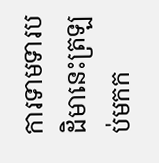ការទាមទារបដិមានេះត្រឡប់មកក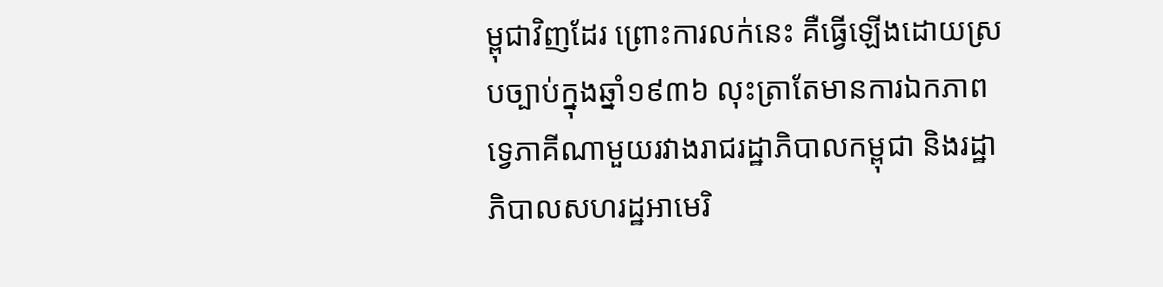ម្ពុជាវិញដែរ ព្រោះការលក់នេះ គឺធ្វើឡើងដោយស្របច្បាប់ក្នុងឆ្នាំ១៩៣៦ លុះត្រាតែមានការឯកភាពទេ្វភាគីណាមួយរវាងរាជរដ្ឋាភិបាលកម្ពុជា និងរដ្ឋាភិបាលសហរដ្ឋអាមេរិ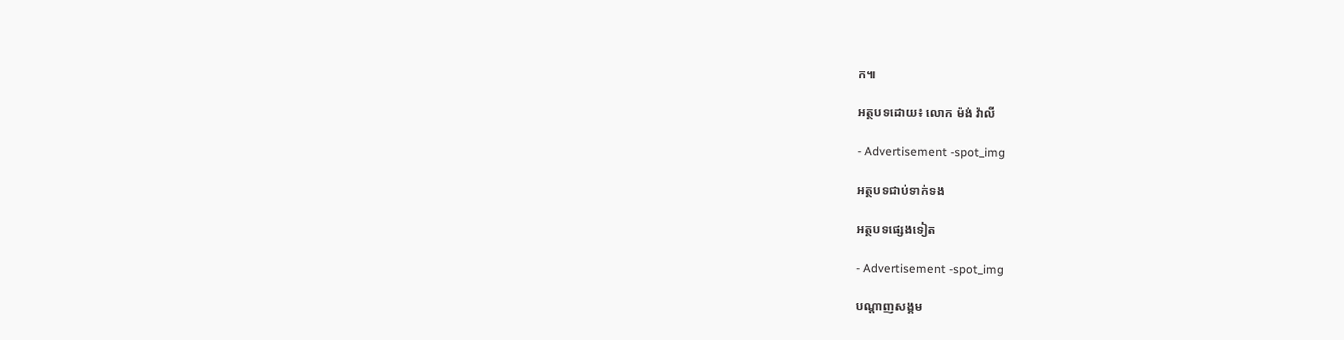ក៕

អត្ថបទដោយ៖ លោក ម៉ង់ វ៉ាលី

- Advertisement -spot_img

អត្ថបទជាប់ទាក់ទង

អត្ថបទផ្សេងទៀត

- Advertisement -spot_img

បណ្ដាញសង្គម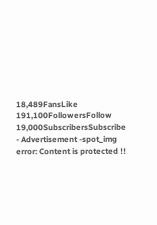18,489FansLike
191,100FollowersFollow
19,000SubscribersSubscribe
- Advertisement -spot_img
error: Content is protected !!